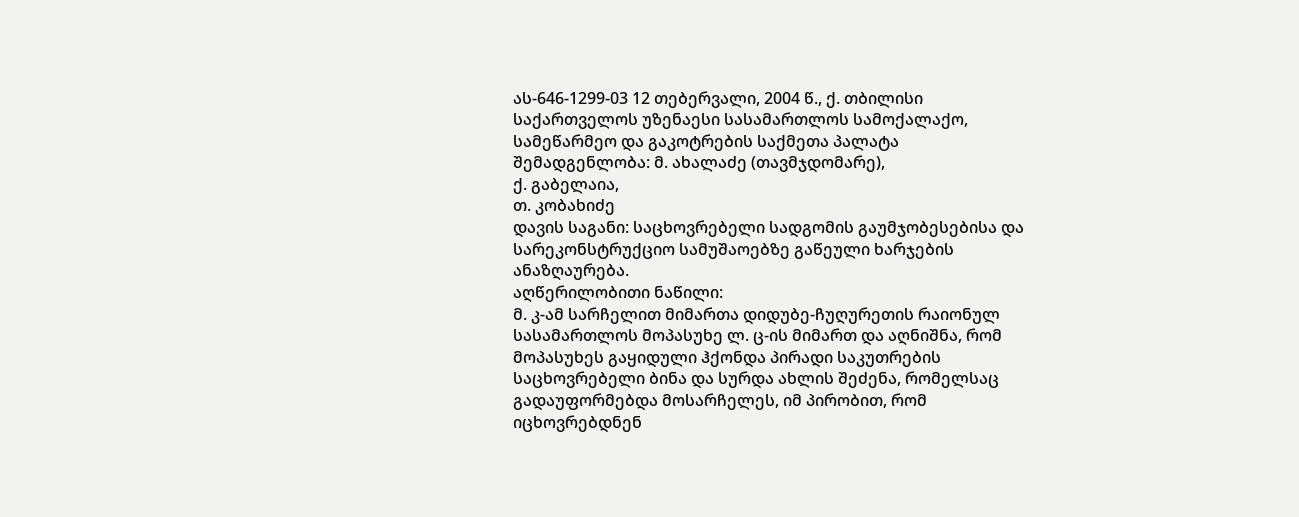ას-646-1299-03 12 თებერვალი, 2004 წ., ქ. თბილისი
საქართველოს უზენაესი სასამართლოს სამოქალაქო, სამეწარმეო და გაკოტრების საქმეთა პალატა
შემადგენლობა: მ. ახალაძე (თავმჯდომარე),
ქ. გაბელაია,
თ. კობახიძე
დავის საგანი: საცხოვრებელი სადგომის გაუმჯობესებისა და სარეკონსტრუქციო სამუშაოებზე გაწეული ხარჯების ანაზღაურება.
აღწერილობითი ნაწილი:
მ. კ-ამ სარჩელით მიმართა დიდუბე-ჩუღურეთის რაიონულ სასამართლოს მოპასუხე ლ. ც-ის მიმართ და აღნიშნა, რომ მოპასუხეს გაყიდული ჰქონდა პირადი საკუთრების საცხოვრებელი ბინა და სურდა ახლის შეძენა, რომელსაც გადაუფორმებდა მოსარჩელეს, იმ პირობით, რომ იცხოვრებდნენ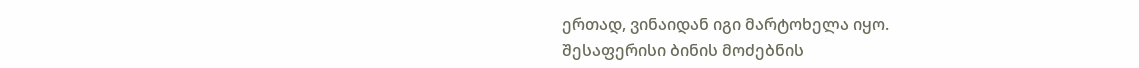ერთად, ვინაიდან იგი მარტოხელა იყო.
შესაფერისი ბინის მოძებნის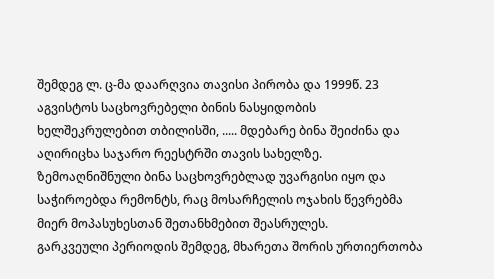შემდეგ ლ. ც-მა დაარღვია თავისი პირობა და 1999წ. 23 აგვისტოს საცხოვრებელი ბინის ნასყიდობის ხელშეკრულებით თბილისში, ..... მდებარე ბინა შეიძინა და აღირიცხა საჯარო რეესტრში თავის სახელზე. ზემოაღნიშნული ბინა საცხოვრებლად უვარგისი იყო და საჭიროებდა რემონტს, რაც მოსარჩელის ოჯახის წევრებმა მიერ მოპასუხესთან შეთანხმებით შეასრულეს.
გარკვეული პერიოდის შემდეგ, მხარეთა შორის ურთიერთობა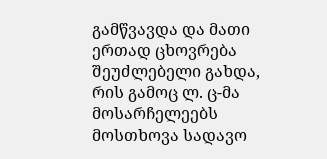გამწვავდა და მათი ერთად ცხოვრება შეუძლებელი გახდა, რის გამოც ლ. ც-მა მოსარჩელეებს მოსთხოვა სადავო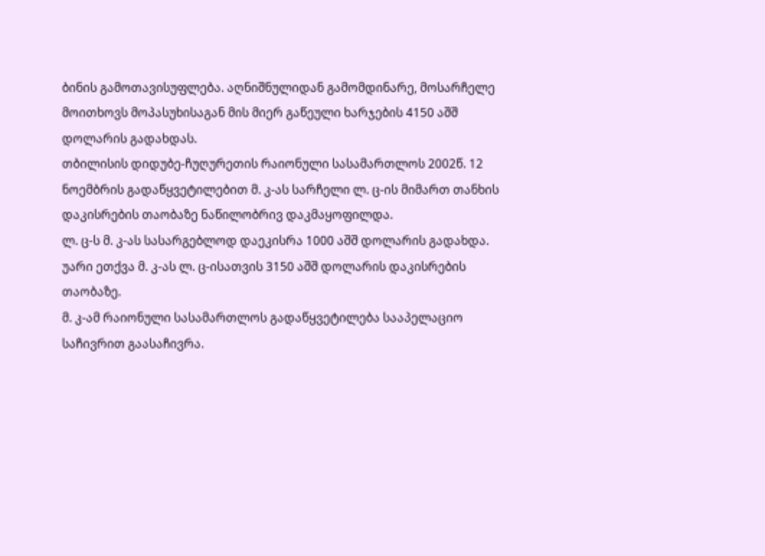ბინის გამოთავისუფლება. აღნიშნულიდან გამომდინარე, მოსარჩელე მოითხოვს მოპასუხისაგან მის მიერ გაწეული ხარჯების 4150 აშშ დოლარის გადახდას.
თბილისის დიდუბე-ჩუღურეთის რაიონული სასამართლოს 2002წ. 12 ნოემბრის გადაწყვეტილებით მ. კ-ას სარჩელი ლ. ც-ის მიმართ თანხის დაკისრების თაობაზე ნაწილობრივ დაკმაყოფილდა.
ლ. ც-ს მ. კ-ას სასარგებლოდ დაეკისრა 1000 აშშ დოლარის გადახდა.
უარი ეთქვა მ. კ-ას ლ. ც-ისათვის 3150 აშშ დოლარის დაკისრების თაობაზე.
მ. კ-ამ რაიონული სასამართლოს გადაწყვეტილება სააპელაციო საჩივრით გაასაჩივრა.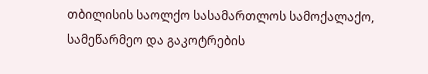თბილისის საოლქო სასამართლოს სამოქალაქო, სამეწარმეო და გაკოტრების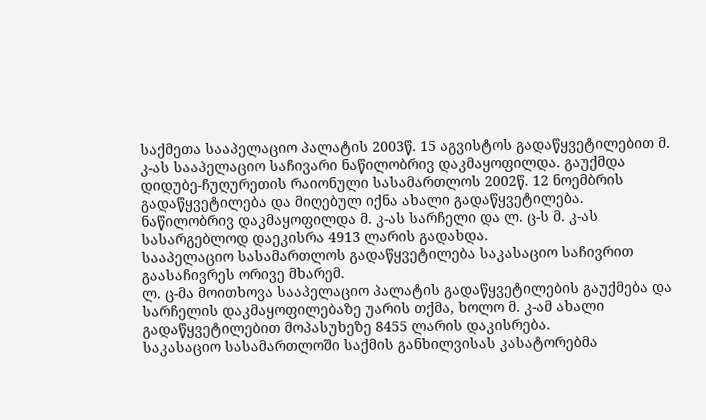საქმეთა სააპელაციო პალატის 2003წ. 15 აგვისტოს გადაწყვეტილებით მ. კ-ას სააპელაციო საჩივარი ნაწილობრივ დაკმაყოფილდა. გაუქმდა დიდუბე-ჩუღურეთის რაიონული სასამართლოს 2002წ. 12 ნოემბრის გადაწყვეტილება და მიღებულ იქნა ახალი გადაწყვეტილება.
ნაწილობრივ დაკმაყოფილდა მ. კ-ას სარჩელი და ლ. ც-ს მ. კ-ას სასარგებლოდ დაეკისრა 4913 ლარის გადახდა.
სააპელაციო სასამართლოს გადაწყვეტილება საკასაციო საჩივრით გაასაჩივრეს ორივე მხარემ.
ლ. ც-მა მოითხოვა სააპელაციო პალატის გადაწყვეტილების გაუქმება და სარჩელის დაკმაყოფილებაზე უარის თქმა, ხოლო მ. კ-ამ ახალი გადაწყვეტილებით მოპასუხეზე 8455 ლარის დაკისრება.
საკასაციო სასამართლოში საქმის განხილვისას კასატორებმა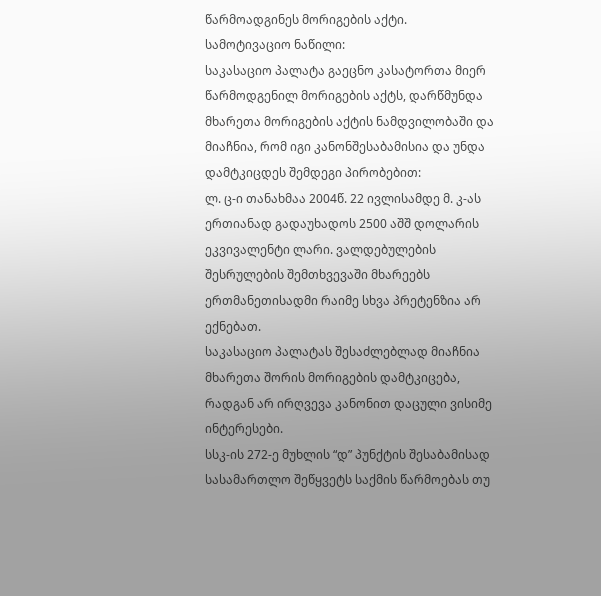წარმოადგინეს მორიგების აქტი.
სამოტივაციო ნაწილი:
საკასაციო პალატა გაეცნო კასატორთა მიერ წარმოდგენილ მორიგების აქტს, დარწმუნდა მხარეთა მორიგების აქტის ნამდვილობაში და მიაჩნია, რომ იგი კანონშესაბამისია და უნდა დამტკიცდეს შემდეგი პირობებით:
ლ. ც-ი თანახმაა 2004წ. 22 ივლისამდე მ. კ-ას ერთიანად გადაუხადოს 2500 აშშ დოლარის ეკვივალენტი ლარი. ვალდებულების შესრულების შემთხვევაში მხარეებს ერთმანეთისადმი რაიმე სხვა პრეტენზია არ ექნებათ.
საკასაციო პალატას შესაძლებლად მიაჩნია მხარეთა შორის მორიგების დამტკიცება, რადგან არ ირღვევა კანონით დაცული ვისიმე ინტერესები.
სსკ-ის 272-ე მუხლის “დ” პუნქტის შესაბამისად სასამართლო შეწყვეტს საქმის წარმოებას თუ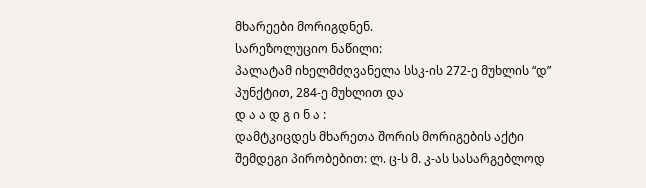მხარეები მორიგდნენ.
სარეზოლუციო ნაწილი:
პალატამ იხელმძღვანელა სსკ-ის 272-ე მუხლის “დ” პუნქტით, 284-ე მუხლით და
დ ა ა დ გ ი ნ ა :
დამტკიცდეს მხარეთა შორის მორიგების აქტი შემდეგი პირობებით: ლ. ც-ს მ. კ-ას სასარგებლოდ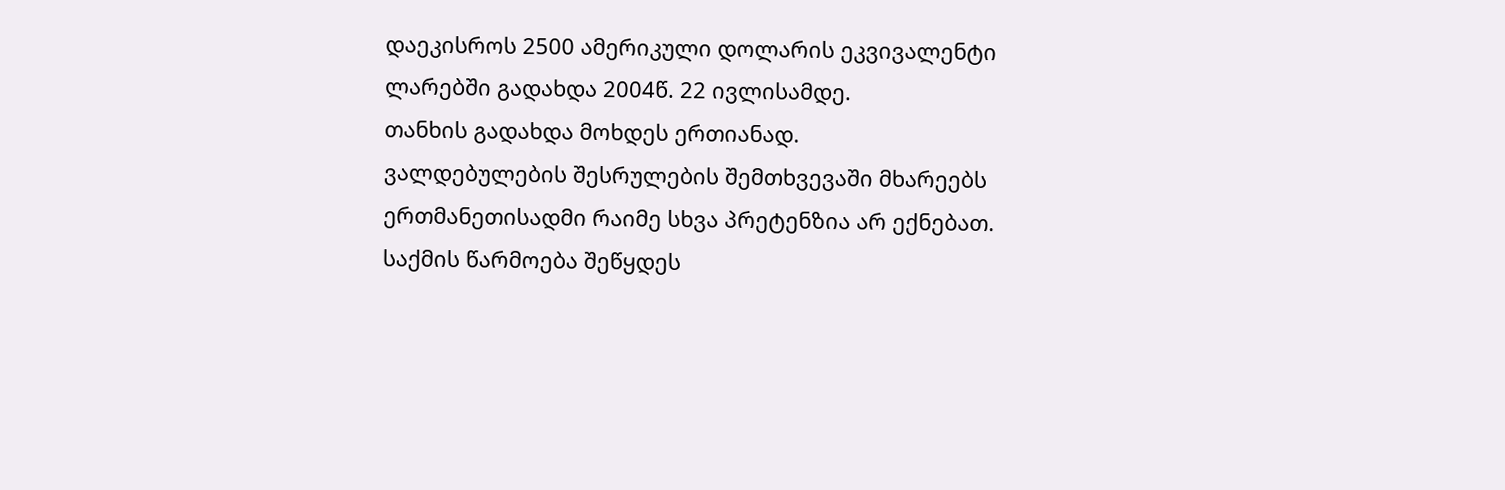დაეკისროს 2500 ამერიკული დოლარის ეკვივალენტი ლარებში გადახდა 2004წ. 22 ივლისამდე.
თანხის გადახდა მოხდეს ერთიანად.
ვალდებულების შესრულების შემთხვევაში მხარეებს ერთმანეთისადმი რაიმე სხვა პრეტენზია არ ექნებათ.
საქმის წარმოება შეწყდეს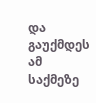და გაუქმდეს ამ საქმეზე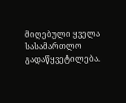მიღებული ყველა სასამართლო გადაწყვეტილება.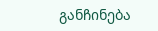განჩინება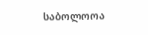საბოლოოა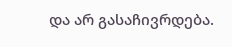და არ გასაჩივრდება.